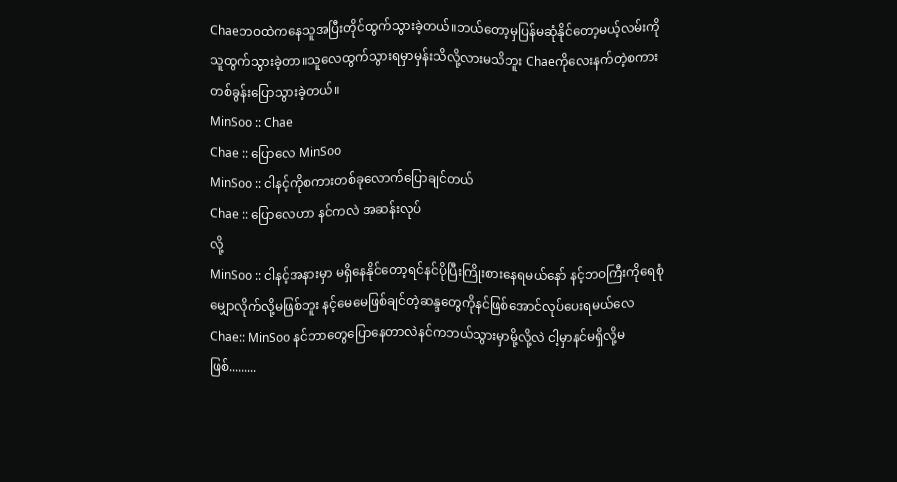Chaeဘဝထဲကနေသူအပြီးတိုင်ထွက်သွားခဲ့တယ်။ဘယ်တော့မှပြန်မဆုံနိုင်တော့မယ့်လမ်းကိုသူထွက်သွားခဲ့တာ။သူလေထွက်သွားရမှာမှန်းသိလို့လားမသိဘူး Chaeကိုလေးနက်တဲ့စကားတစ်ခွန်းပြောသွားခဲ့တယ်။
MinSoo :: Chae
Chae :: ပြောလေ MinSoo
MinSoo :: ငါနင့်ကိုစကားတစ်ခုလောက်ပြောချင်တယ်
Chae :: ပြောလေဟာ နင်ကလဲ အဆန်းလုပ်
လို့
MinSoo :: ငါနင့်အနားမှာ မရှိနေနိုင်တော့ရင်နင်ပိုပြီးကြိုးစားနေရမယ်နော် နင့်ဘဝကြီးကိုရေစုံမျှောလိုက်လို့မဖြစ်ဘူး နင့်မေမေဖြစ်ချင်တဲ့ဆန္ဒတွေကိုနင်ဖြစ်အောင်လုပ်ပေးရမယ်လေ
Chae:: MinSoo နင်ဘာတွေပြောနေတာလဲနင်ကဘယ်သွားမှာမို့လို့လဲ ငါ့မှာနင်မရှိလို့မဖြစ်.........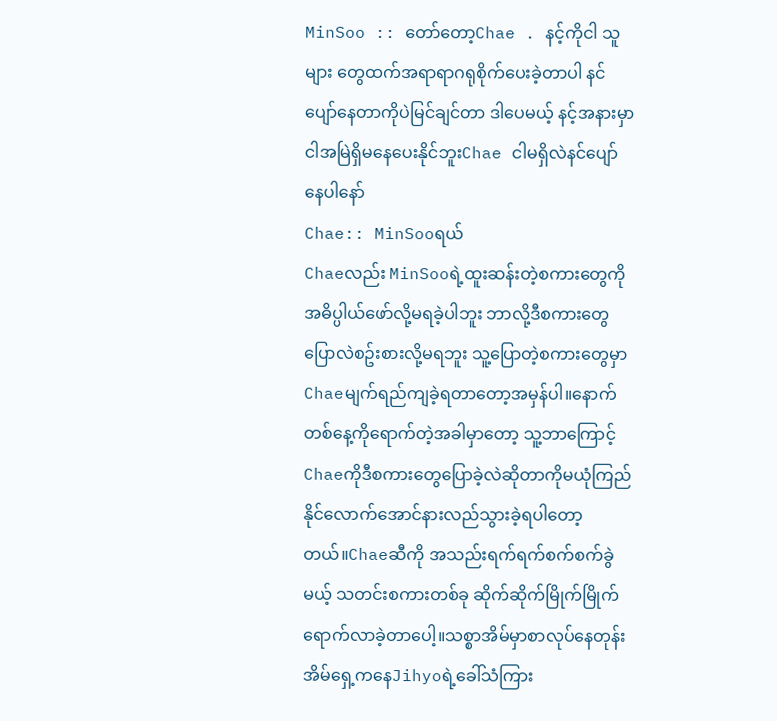MinSoo :: တော်တော့Chae . နင့်ကိုငါ သူများ တွေထက်အရာရာဂရုစိုက်ပေးခဲ့တာပါ နင်ပျော်နေတာကိုပဲမြင်ချင်တာ ဒါပေမယ့် နင့်အနားမှာငါအမြဲရှိမနေပေးနိုင်ဘူးChae ငါမရှိလဲနင်ပျော်နေပါနော်
Chae:: MinSooရယ်
Chaeလည်း MinSooရဲ့ထူးဆန်းတဲ့စကားတွေကိုအဓိပ္ပါယ်ဖော်လို့မရခဲ့ပါဘူး ဘာလို့ဒီစကားတွေပြောလဲစဥ်းစားလို့မရဘူး သူ့ပြောတဲ့စကားတွေမှာ Chaeမျက်ရည်ကျခဲ့ရတာတော့အမှန်ပါ။နောက်တစ်နေ့ကိုရောက်တဲ့အခါမှာတော့ သူ့ဘာကြောင့်Chaeကိုဒီစကားတွေပြောခဲ့လဲဆိုတာကိုမယုံကြည်နိုင်လောက်အောင်နားလည်သွားခဲ့ရပါတော့တယ်။Chaeဆီကို အသည်းရက်ရက်စက်စက်ခွဲမယ့် သတင်းစကားတစ်ခု ဆိုက်ဆိုက်မြိုက်မြိုက်ရောက်လာခဲ့တာပေါ့။သစ္စာအိမ်မှာစာလုပ်နေတုန်း အိမ်ရှေ့ကနေJihyoရဲ့ခေါ်သံကြား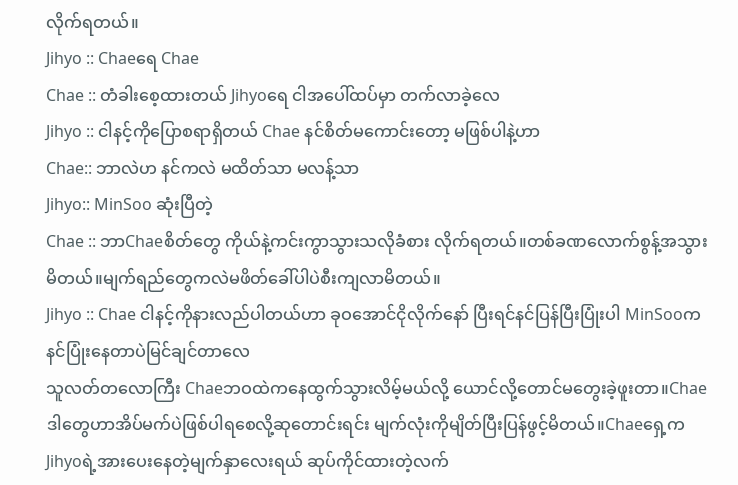လိုက်ရတယ်။
Jihyo :: Chaeရေ Chae
Chae :: တံခါးစေ့ထားတယ် Jihyoရေ ငါအပေါ်ထပ်မှာ တက်လာခဲ့လေ
Jihyo :: ငါနင့်ကိုပြောစရာရှိတယ် Chae နင်စိတ်မကောင်းတော့ မဖြစ်ပါနဲ့ဟာ
Chae:: ဘာလဲဟ နင်ကလဲ မထိတ်သာ မလန့်သာ
Jihyo:: MinSoo ဆုံးပြီတဲ့
Chae :: ဘာChaeစိတ်တွေ ကိုယ်နဲ့ကင်းကွာသွားသလိုခံစား လိုက်ရတယ်။တစ်ခဏလောက်စွန့်အသွားမိတယ်။မျက်ရည်တွေကလဲမဖိတ်ခေါ်ပါပဲစီးကျလာမိတယ်။
Jihyo :: Chae ငါနင့်ကိုနားလည်ပါတယ်ဟာ ခုဝအောင်ငိုလိုက်နော် ပြီးရင်နင်ပြန်ပြီးပြုံးပါ MinSooကနင်ပြုံးနေတာပဲမြင်ချင်တာလေ
သူလတ်တလောကြီး Chaeဘဝထဲကနေထွက်သွားလိမ့်မယ်လို့ ယောင်လို့တောင်မတွေးခဲ့ဖူးတာ။Chaeဒါတွေဟာအိပ်မက်ပဲဖြစ်ပါရစေလို့ဆုတောင်းရင်း မျက်လုံးကိုမျိတ်ပြီးပြန်ဖွင့်မိတယ်။Chaeရှေ့က Jihyoရဲ့အားပေးနေတဲ့မျက်နှာလေးရယ် ဆုပ်ကိုင်ထားတဲ့လက်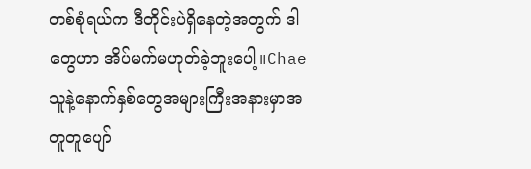တစ်စုံရယ်က ဒီတိုင်းပဲရှိနေတဲ့အတွက် ဒါတွေဟာ အိပ်မက်မဟုတ်ခဲ့ဘူးပေါ့။Chaeသူနဲ့နောက်နှစ်တွေအများကြီးအနားမှာအတူတူပျော်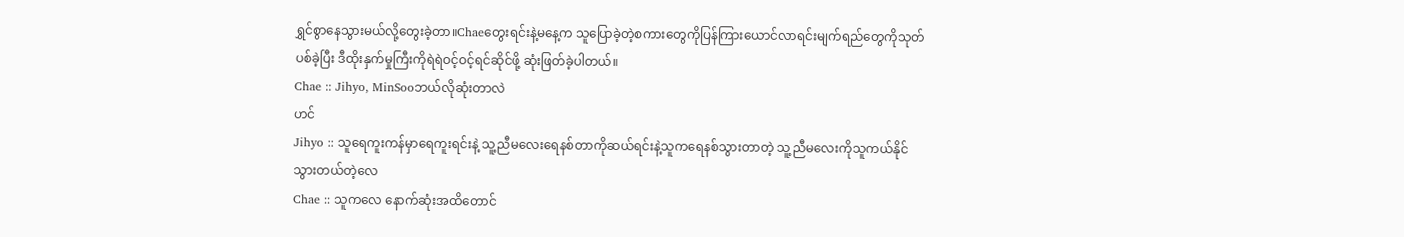ရွှင်စွာနေသွားမယ်လို့တွေးခဲ့တာ။Chaeတွေးရင်းနဲ့မနေ့က သူပြောခဲ့တဲ့စကားတွေကိုပြန်ကြားယောင်လာရင်းမျက်ရည်တွေကိုသုတ်ပစ်ခဲ့ပြီး ဒီထိုးနှက်မှုကြီးကိုရဲရဲဝင့်ဝင့်ရင်ဆိုင်ဖို့ ဆုံးဖြတ်ခဲ့ပါတယ်။
Chae :: Jihyo, MinSooဘယ်လိုဆုံးတာလဲ
ဟင်
Jihyo :: သူရေကူးကန်မှာရေကူးရင်းနဲ့ သူ့ညီမလေးရေနစ်တာကိုဆယ်ရင်းနဲ့သူကရေနစ်သွားတာတဲ့ သူ့ညီမလေးကိုသူကယ်နိုင်သွားတယ်တဲ့လေ
Chae :: သူကလေ နောက်ဆုံးအထိတောင်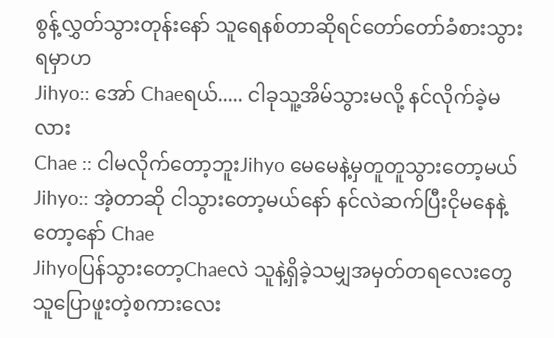စွန့်လွှတ်သွားတုန်းနော် သူရေနစ်တာဆိုရင်တော်တော်ခံစားသွားရမှာဟ
Jihyo:: အော် Chaeရယ်..... ငါခုသူ့အိမ်သွားမလို့ နင်လိုက်ခဲ့မလား
Chae :: ငါမလိုက်တော့ဘူးJihyo မေမေနဲ့မှတူတူသွားတော့မယ်
Jihyo:: အဲ့တာဆို ငါသွားတော့မယ်နော် နင်လဲဆက်ပြီးငိုမနေနဲ့တော့နော် Chae
Jihyoပြန်သွားတော့Chaeလဲ သူနဲ့ရှိခဲ့သမျှအမှတ်တရလေးတွေ သူပြောဖူးတဲ့စကားလေး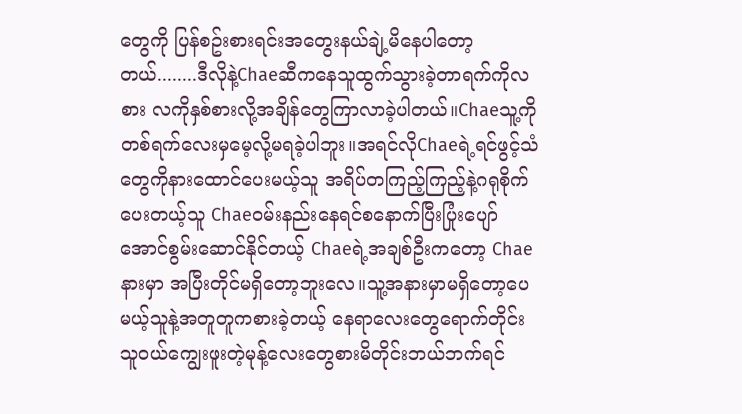တွေကို ပြန်စဥ်းစားရင်းအတွေးနယ်ချဲ့မိနေပါတော့တယ်........ဒီလိုနဲ့Chaeဆီကနေသူထွက်သွားခဲ့တာရက်ကိုလစား လကိုနှစ်စားလို့အချိန်တွေကြာလာခဲ့ပါတယ်။Chaeသူ့ကိုတစ်ရက်လေးမှမေ့လို့မရခဲ့ပါဘူး။အရင်လိုChaeရဲ့ရင်ဖွင့်သံတွေကိုနားထောင်ပေးမယ့်သူ အရိပ်တကြည့်ကြည့်နဲ့ဂရုစိုက်ပေးတယ့်သူ Chaeဝမ်းနည်းနေရင်စနောက်ပြီးပြုံးပျော်အောင်စွမ်းဆောင်နိုင်တယ့် Chaeရဲ့အချစ်ဦးကတော့ Chaeနားမှာ အပြီးတိုင်မရှိတော့ဘူးလေ။သူ့အနားမှာမရှိတော့ပေမယ့်သူနဲ့အတူတူကစားခဲ့တယ့် နေရာလေးတွေရောက်တိုင်း သူဝယ်ကျွေးဖူးတဲ့မုန့်လေးတွေစားမိတိုင်းဘယ်ဘက်ရင်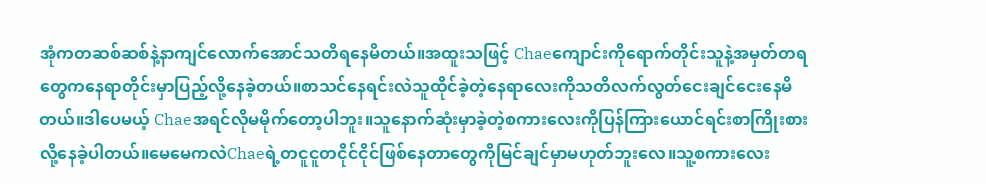အုံကတဆစ်ဆစ်နဲ့နာကျင်လောက်အောင်သတိရနေမိတယ်။အထူးသဖြင့် Chaeကျောင်းကိုရောက်တိုင်းသူနဲ့အမှတ်တရတွေကနေရာတိုင်းမှာပြည့်လို့နေခဲ့တယ်။စာသင်နေရင်းလဲသူထိုင်ခဲ့တဲ့နေရာလေးကိုသတိလက်လွတ်ငေးချင်ငေးနေမိတယ်။ဒါပေမယ့် Chaeအရင်လိုမမိုက်တော့ပါဘူး။သူနောက်ဆုံးမှာခဲ့တဲ့စကားလေးကိုပြန်ကြားယောင်ရင်းစာကြိုးစားလို့နေခဲ့ပါတယ်။မေမေကလဲChaeရဲ့တငူငူတငိုင်ငိုင်ဖြစ်နေတာတွေကိုမြင်ချင်မှာမဟုတ်ဘူးလေ။သူ့စကားလေး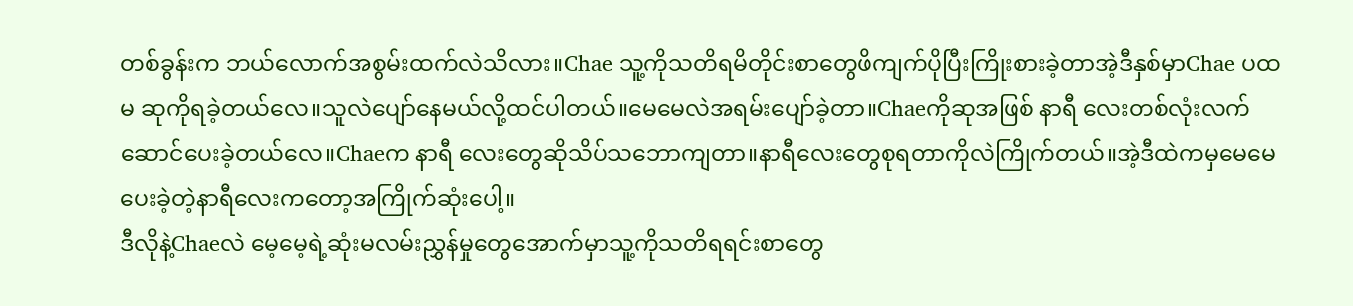တစ်ခွန်းက ဘယ်လောက်အစွမ်းထက်လဲသိလား။Chae သူ့ကိုသတိရမိတိုင်းစာတွေဖိကျက်ပိုပြီးကြိုးစားခဲ့တာအဲ့ဒီနှစ်မှာChae ပထမ ဆုကိုရခဲ့တယ်လေ။သူလဲပျော်နေမယ်လို့ထင်ပါတယ်။မေမေလဲအရမ်းပျော်ခဲ့တာ။Chaeကိုဆုအဖြစ် နာရီ လေးတစ်လုံးလက်ဆောင်ပေးခဲ့တယ်လေ။Chaeက နာရီ လေးတွေဆိုသိပ်သဘောကျတာ။နာရီလေးတွေစုရတာကိုလဲကြိုက်တယ်။အဲ့ဒီထဲကမှမေမေပေးခဲ့တဲ့နာရီလေးကတော့အကြိုက်ဆုံးပေါ့။
ဒီလိုနဲ့Chaeလဲ မေ့မေ့ရဲ့ဆုံးမလမ်းညွှန်မှုတွေအောက်မှာသူ့ကိုသတိရရင်းစာတွေ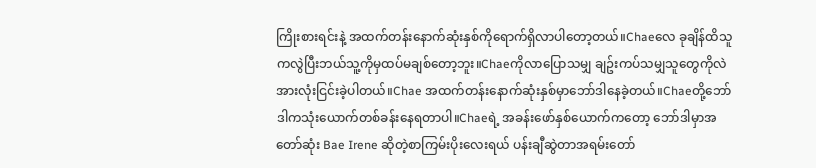ကြိုးစားရင်းနဲ့ အထက်တန်းနောက်ဆုံးနှစ်ကိုရောက်ရှိလာပါတော့တယ်။Chaeလေ ခုချိန်ထိသူကလွဲပြီးဘယ်သူ့ကိုမှထပ်မချစ်တော့ဘူး။Chaeကိုလာပြောသမျှ ချဥ်းကပ်သမျှသူတွေကိုလဲအားလုံးငြင်းခဲ့ပါတယ်။Chae အထက်တန်းနောက်ဆုံးနှစ်မှာဘော်ဒါနေခဲ့တယ်။Chaeတို့ဘော်ဒါကသုံးယောက်တစ်ခန်းနေရတာပါ။Chaeရဲ့ အခန်းဖော်နှစ်ယောက်ကတော့ ဘော်ဒါမှာအတော်ဆုံး Bae Irene ဆိုတဲ့စာကြမ်းပိုးလေးရယ် ပန်းချီဆွဲတာအရမ်းတော်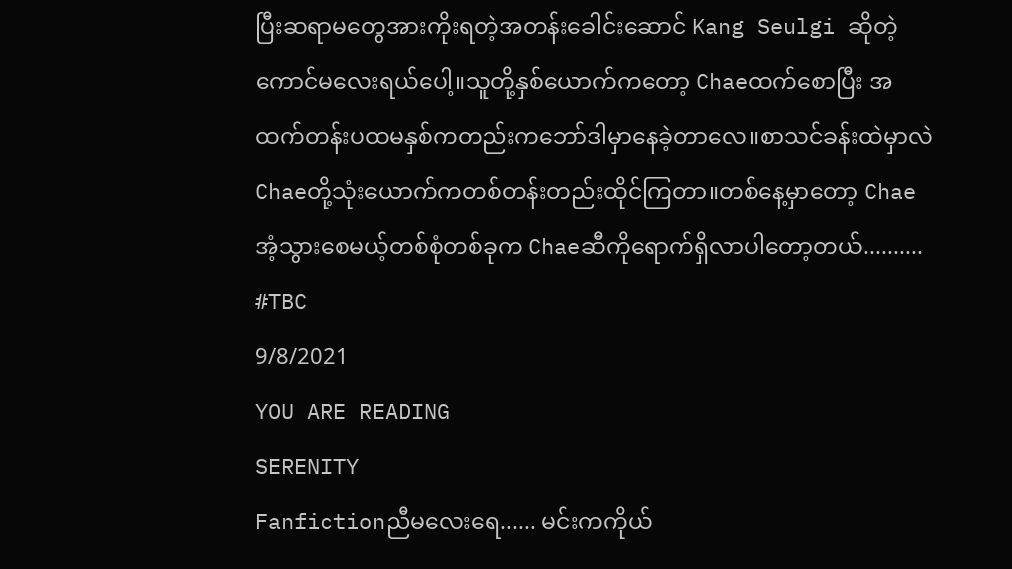ပြီးဆရာမတွေအားကိုးရတဲ့အတန်းခေါင်းဆောင် Kang Seulgi ဆိုတဲ့ကောင်မလေးရယ်ပေါ့။သူတို့နှစ်ယောက်ကတော့ Chaeထက်စောပြီး အထက်တန်းပထမနှစ်ကတည်းကဘော်ဒါမှာနေခဲ့တာလေ။စာသင်ခန်းထဲမှာလဲChaeတို့သုံးယောက်ကတစ်တန်းတည်းထိုင်ကြတာ။တစ်နေ့မှာတော့ Chaeအံ့သွားစေမယ့်တစ်စုံတစ်ခုက Chaeဆီကိုရောက်ရှိလာပါတော့တယ်..........
#TBC
9/8/2021
YOU ARE READING
SERENITY
Fanfictionညီမလေးရေ...... မင်းကကိုယ်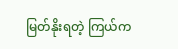မြတ်နိုးရတဲ့ ကြယ်က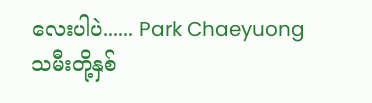လေးပါပဲ...... Park Chaeyuong သမီးတို့နှစ်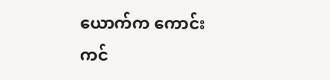ယောက်က ကောင်းကင်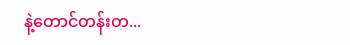နဲ့တောင်တန်းတ...